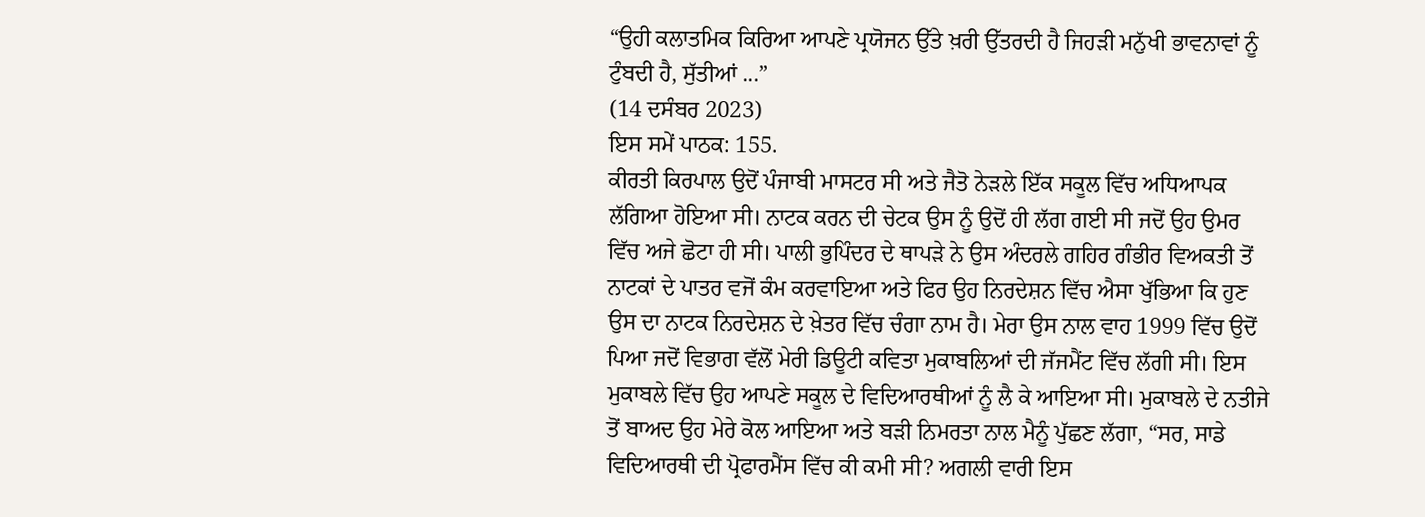“ਉਹੀ ਕਲਾਤਮਿਕ ਕਿਰਿਆ ਆਪਣੇ ਪ੍ਰਯੋਜਨ ਉੱਤੇ ਖ਼ਰੀ ਉੱਤਰਦੀ ਹੈ ਜਿਹੜੀ ਮਨੁੱਖੀ ਭਾਵਨਾਵਾਂ ਨੂੰ ਟੁੰਬਦੀ ਹੈ, ਸੁੱਤੀਆਂ ...”
(14 ਦਸੰਬਰ 2023)
ਇਸ ਸਮੇਂ ਪਾਠਕ: 155.
ਕੀਰਤੀ ਕਿਰਪਾਲ ਉਦੋਂ ਪੰਜਾਬੀ ਮਾਸਟਰ ਸੀ ਅਤੇ ਜੈਤੋ ਨੇੜਲੇ ਇੱਕ ਸਕੂਲ ਵਿੱਚ ਅਧਿਆਪਕ ਲੱਗਿਆ ਹੋਇਆ ਸੀ। ਨਾਟਕ ਕਰਨ ਦੀ ਚੇਟਕ ਉਸ ਨੂੰ ਉਦੋਂ ਹੀ ਲੱਗ ਗਈ ਸੀ ਜਦੋਂ ਉਹ ਉਮਰ ਵਿੱਚ ਅਜੇ ਛੋਟਾ ਹੀ ਸੀ। ਪਾਲੀ ਭੁਪਿੰਦਰ ਦੇ ਥਾਪੜੇ ਨੇ ਉਸ ਅੰਦਰਲੇ ਗਹਿਰ ਗੰਭੀਰ ਵਿਅਕਤੀ ਤੋਂ ਨਾਟਕਾਂ ਦੇ ਪਾਤਰ ਵਜੋਂ ਕੰਮ ਕਰਵਾਇਆ ਅਤੇ ਫਿਰ ਉਹ ਨਿਰਦੇਸ਼ਨ ਵਿੱਚ ਐਸਾ ਖੁੱਭਿਆ ਕਿ ਹੁਣ ਉਸ ਦਾ ਨਾਟਕ ਨਿਰਦੇਸ਼ਨ ਦੇ ਖ਼ੇਤਰ ਵਿੱਚ ਚੰਗਾ ਨਾਮ ਹੈ। ਮੇਰਾ ਉਸ ਨਾਲ ਵਾਹ 1999 ਵਿੱਚ ਉਦੋਂ ਪਿਆ ਜਦੋਂ ਵਿਭਾਗ ਵੱਲੋਂ ਮੇਰੀ ਡਿਊਟੀ ਕਵਿਤਾ ਮੁਕਾਬਲਿਆਂ ਦੀ ਜੱਜਮੈਂਟ ਵਿੱਚ ਲੱਗੀ ਸੀ। ਇਸ ਮੁਕਾਬਲੇ ਵਿੱਚ ਉਹ ਆਪਣੇ ਸਕੂਲ ਦੇ ਵਿਦਿਆਰਥੀਆਂ ਨੂੰ ਲੈ ਕੇ ਆਇਆ ਸੀ। ਮੁਕਾਬਲੇ ਦੇ ਨਤੀਜੇ ਤੋਂ ਬਾਅਦ ਉਹ ਮੇਰੇ ਕੋਲ ਆਇਆ ਅਤੇ ਬੜੀ ਨਿਮਰਤਾ ਨਾਲ ਮੈਨੂੰ ਪੁੱਛਣ ਲੱਗਾ, “ਸਰ, ਸਾਡੇ ਵਿਦਿਆਰਥੀ ਦੀ ਪ੍ਰੋਫਾਰਮੈਂਸ ਵਿੱਚ ਕੀ ਕਮੀ ਸੀ? ਅਗਲੀ ਵਾਰੀ ਇਸ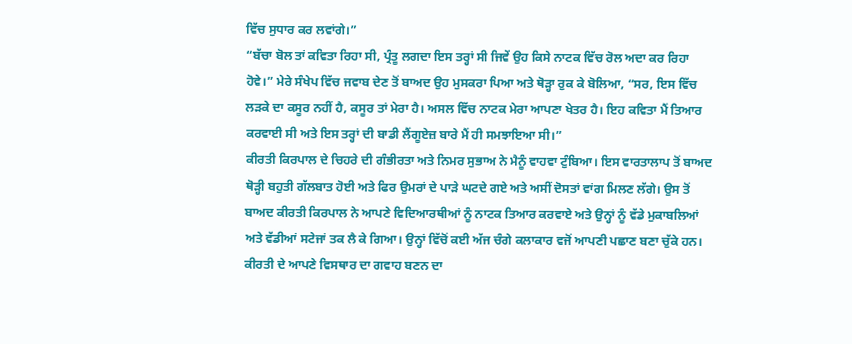ਵਿੱਚ ਸੁਧਾਰ ਕਰ ਲਵਾਂਗੇ।”
“ਬੱਚਾ ਬੋਲ ਤਾਂ ਕਵਿਤਾ ਰਿਹਾ ਸੀ, ਪ੍ਰੰਤੂ ਲਗਦਾ ਇਸ ਤਰ੍ਹਾਂ ਸੀ ਜਿਵੇਂ ਉਹ ਕਿਸੇ ਨਾਟਕ ਵਿੱਚ ਰੋਲ ਅਦਾ ਕਰ ਰਿਹਾ ਹੋਵੇ।” ਮੇਰੇ ਸੰਖੇਪ ਵਿੱਚ ਜਵਾਬ ਦੇਣ ਤੋਂ ਬਾਅਦ ਉਹ ਮੁਸਕਰਾ ਪਿਆ ਅਤੇ ਥੋੜ੍ਹਾ ਰੁਕ ਕੇ ਬੋਲਿਆ, “ਸਰ, ਇਸ ਵਿੱਚ ਲੜਕੇ ਦਾ ਕਸੂਰ ਨਹੀਂ ਹੈ, ਕਸੂਰ ਤਾਂ ਮੇਰਾ ਹੈ। ਅਸਲ ਵਿੱਚ ਨਾਟਕ ਮੇਰਾ ਆਪਣਾ ਖੇਤਰ ਹੈ। ਇਹ ਕਵਿਤਾ ਮੈਂ ਤਿਆਰ ਕਰਵਾਈ ਸੀ ਅਤੇ ਇਸ ਤਰ੍ਹਾਂ ਦੀ ਬਾਡੀ ਲੈਂਗੂਏਜ਼ ਬਾਰੇ ਮੈਂ ਹੀ ਸਮਝਾਇਆ ਸੀ।”
ਕੀਰਤੀ ਕਿਰਪਾਲ ਦੇ ਚਿਹਰੇ ਦੀ ਗੰਭੀਰਤਾ ਅਤੇ ਨਿਮਰ ਸੁਭਾਅ ਨੇ ਮੈਨੂੰ ਵਾਹਵਾ ਟੁੰਬਿਆ। ਇਸ ਵਾਰਤਾਲਾਪ ਤੋਂ ਬਾਅਦ ਥੋੜ੍ਹੀ ਬਹੁਤੀ ਗੱਲਬਾਤ ਹੋਈ ਅਤੇ ਫਿਰ ਉਮਰਾਂ ਦੇ ਪਾੜੇ ਘਟਦੇ ਗਏ ਅਤੇ ਅਸੀਂ ਦੋਸਤਾਂ ਵਾਂਗ ਮਿਲਣ ਲੱਗੇ। ਉਸ ਤੋਂ ਬਾਅਦ ਕੀਰਤੀ ਕਿਰਪਾਲ ਨੇ ਆਪਣੇ ਵਿਦਿਆਰਥੀਆਂ ਨੂੰ ਨਾਟਕ ਤਿਆਰ ਕਰਵਾਏ ਅਤੇ ਉਨ੍ਹਾਂ ਨੂੰ ਵੱਡੇ ਮੁਕਾਬਲਿਆਂ ਅਤੇ ਵੱਡੀਆਂ ਸਟੇਜਾਂ ਤਕ ਲੈ ਕੇ ਗਿਆ। ਉਨ੍ਹਾਂ ਵਿੱਚੋਂ ਕਈ ਅੱਜ ਚੰਗੇ ਕਲਾਕਾਰ ਵਜੋਂ ਆਪਣੀ ਪਛਾਣ ਬਣਾ ਚੁੱਕੇ ਹਨ। ਕੀਰਤੀ ਦੇ ਆਪਣੇ ਵਿਸਥਾਰ ਦਾ ਗਵਾਹ ਬਣਨ ਦਾ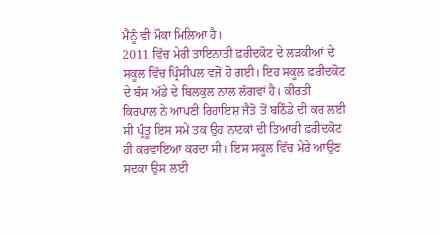ਮੈਨੂੰ ਵੀ ਮੌਕਾ ਮਿਲਿਆ ਹੈ।
2011 ਵਿੱਚ ਮੇਰੀ ਤਾਇਨਾਤੀ ਫ਼ਰੀਦਕੋਟ ਦੇ ਲੜਕੀਆਂ ਦੇ ਸਕੂਲ ਵਿੱਚ ਪ੍ਰਿੰਸੀਪਲ ਵਜੋਂ ਹੋ ਗਈ। ਇਹ ਸਕੂਲ ਫ਼ਰੀਦਕੋਟ ਦੇ ਬੱਸ ਅੱਡੇ ਦੇ ਬਿਲਕੁਲ ਨਾਲ ਲੱਗਵਾਂ ਹੈ। ਕੀਰਤੀ ਕਿਰਪਾਲ ਨੇ ਆਪਣੀ ਰਿਹਾਇਸ਼ ਜੈਤੋ ਤੋਂ ਬਠਿੰਡੇ ਦੀ ਕਰ ਲਈ ਸੀ ਪ੍ਰੰਤੂ ਇਸ ਸਮੇਂ ਤਕ ਉਹ ਨਾਟਕਾਂ ਦੀ ਤਿਆਰੀ ਫ਼ਰੀਦਕੋਟ ਹੀ ਕਰਵਾਇਆ ਕਰਦਾ ਸੀ। ਇਸ ਸਕੂਲ ਵਿੱਚ ਮੇਰੇ ਆਉਣ ਸਦਕਾ ਉਸ ਲਈ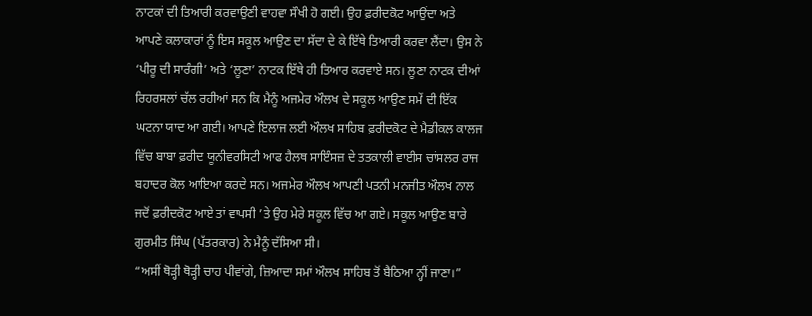ਨਾਟਕਾਂ ਦੀ ਤਿਆਰੀ ਕਰਵਾਉਣੀ ਵਾਹਵਾ ਸੌਖੀ ਹੋ ਗਈ। ਉਹ ਫ਼ਰੀਦਕੋਟ ਆਉਂਦਾ ਅਤੇ ਆਪਣੇ ਕਲਾਕਾਰਾਂ ਨੂੰ ਇਸ ਸਕੂਲ ਆਉਣ ਦਾ ਸੱਦਾ ਦੇ ਕੇ ਇੱਥੇ ਤਿਆਰੀ ਕਰਵਾ ਲੈਂਦਾ। ਉਸ ਨੇ ‘ਪੀਰੂ ਦੀ ਸਾਰੰਗੀ’ ਅਤੇ ‘ਲੂਣਾ’ ਨਾਟਕ ਇੱਥੇ ਹੀ ਤਿਆਰ ਕਰਵਾਏ ਸਨ। ਲੂਣਾ ਨਾਟਕ ਦੀਆਂ ਰਿਹਰਸਲਾਂ ਚੱਲ ਰਹੀਆਂ ਸਨ ਕਿ ਮੈਨੂੰ ਅਜਮੇਰ ਔਲਖ ਦੇ ਸਕੂਲ ਆਉਣ ਸਮੇਂ ਦੀ ਇੱਕ ਘਟਨਾ ਯਾਦ ਆ ਗਈ। ਆਪਣੇ ਇਲਾਜ ਲਈ ਔਲਖ ਸਾਹਿਬ ਫ਼ਰੀਦਕੋਟ ਦੇ ਮੈਡੀਕਲ ਕਾਲਜ ਵਿੱਚ ਬਾਬਾ ਫ਼ਰੀਦ ਯੂਨੀਵਰਸਿਟੀ ਆਫ ਹੈਲਥ ਸਾਇੰਸਜ਼ ਦੇ ਤਤਕਾਲੀ ਵਾਈਸ ਚਾਂਸਲਰ ਰਾਜ ਬਹਾਦਰ ਕੋਲ ਆਇਆ ਕਰਦੇ ਸਨ। ਅਜਮੇਰ ਔਲਖ ਆਪਣੀ ਪਤਨੀ ਮਨਜੀਤ ਔਲਖ ਨਾਲ ਜਦੋਂ ਫ਼ਰੀਦਕੋਟ ਆਏ ਤਾਂ ਵਾਪਸੀ ’ਤੇ ਉਹ ਮੇਰੇ ਸਕੂਲ ਵਿੱਚ ਆ ਗਏ। ਸਕੂਲ ਆਉਣ ਬਾਰੇ ਗੁਰਮੀਤ ਸਿੰਘ (ਪੱਤਰਕਾਰ) ਨੇ ਮੈਨੂੰ ਦੱਸਿਆ ਸੀ।
“ਅਸੀਂ ਥੋੜ੍ਹੀ ਥੋੜ੍ਹੀ ਚਾਹ ਪੀਵਾਂਗੇ, ਜ਼ਿਆਦਾ ਸਮਾਂ ਔਲਖ ਸਾਹਿਬ ਤੋਂ ਬੈਠਿਆ ਨ੍ਹੀਂ ਜਾਣਾ।”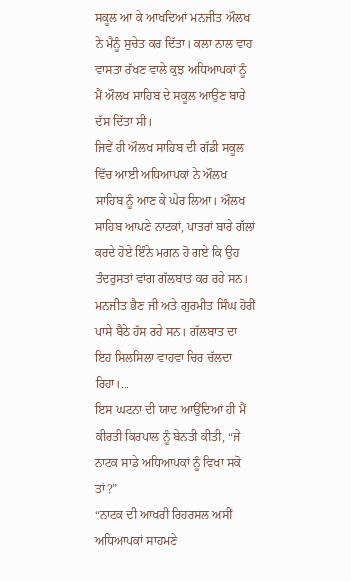ਸਕੂਲ ਆ ਕੇ ਆਖਦਿਆਂ ਮਨਜੀਤ ਔਲਖ ਨੇ ਮੈਨੂੰ ਸੁਚੇਤ ਕਰ ਦਿੱਤਾ। ਕਲਾ ਨਾਲ ਵਾਹ ਵਾਸਤਾ ਰੱਖਣ ਵਾਲੇ ਕੁਝ ਅਧਿਆਪਕਾਂ ਨੂੰ ਮੈਂ ਔਲਖ ਸਾਹਿਬ ਦੇ ਸਕੂਲ ਆਉਣ ਬਾਰੇ ਦੱਸ ਦਿੱਤਾ ਸੀ।
ਜਿਵੇਂ ਹੀ ਔਲਖ ਸਾਹਿਬ ਦੀ ਗੱਡੀ ਸਕੂਲ ਵਿੱਚ ਆਈ ਅਧਿਆਪਕਾਂ ਨੇ ਔਲਖ ਸਾਹਿਬ ਨੂੰ ਆਣ ਕੇ ਘੇਰ ਲਿਆ। ਔਲਖ ਸਾਹਿਬ ਆਪਣੇ ਨਾਟਕਾਂ, ਪਾਤਰਾਂ ਬਾਰੇ ਗੱਲਾਂ ਕਰਦੇ ਹੋਏ ਇੰਨੇ ਮਗਨ ਹੋ ਗਏ ਕਿ ਉਹ ਤੰਦਰੁਸਤਾਂ ਵਾਂਗ ਗੱਲਬਾਤ ਕਰ ਰਹੇ ਸਨ। ਮਨਜੀਤ ਭੈਣ ਜੀ ਅਤੇ ਗੁਰਮੀਤ ਸਿੰਘ ਹੋਰੀਂ ਪਾਸੇ ਬੈਠੇ ਹੱਸ ਰਹੇ ਸਨ। ਗੱਲਬਾਤ ਦਾ ਇਹ ਸਿਲਸਿਲਾ ਵਾਹਵਾ ਚਿਰ ਚੱਲਦਾ ਰਿਹਾ।...
ਇਸ ਘਟਨਾ ਦੀ ਯਾਦ ਆਉਂਦਿਆਂ ਹੀ ਮੈਂ ਕੀਰਤੀ ਕਿਰਪਾਲ ਨੂੰ ਬੇਨਤੀ ਕੀਤੀ, “ਜੇ ਨਾਟਕ ਸਾਡੇ ਅਧਿਆਪਕਾਂ ਨੂੰ ਵਿਖਾ ਸਕੋ ਤਾਂ?”
“ਨਾਟਕ ਦੀ ਆਖਰੀ ਰਿਹਰਸਲ ਅਸੀਂ ਅਧਿਆਪਕਾਂ ਸਾਹਮਣੇ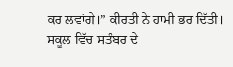ਕਰ ਲਵਾਂਗੇ।” ਕੀਰਤੀ ਨੇ ਹਾਮੀ ਭਰ ਦਿੱਤੀ।
ਸਕੂਲ ਵਿੱਚ ਸਤੰਬਰ ਦੇ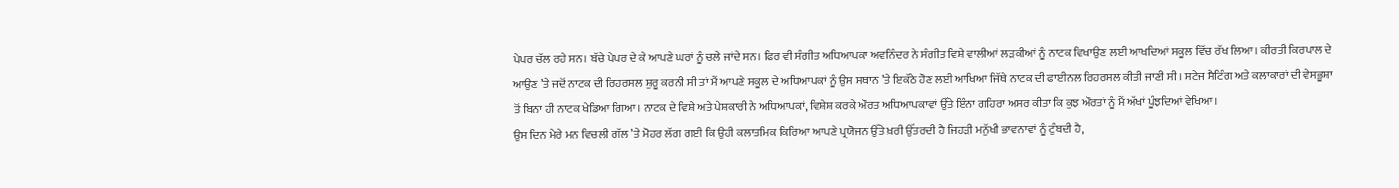ਪੇਪਰ ਚੱਲ ਰਹੇ ਸਨ। ਬੱਚੇ ਪੇਪਰ ਦੇ ਕੇ ਆਪਣੇ ਘਰਾਂ ਨੂੰ ਚਲੇ ਜਾਂਦੇ ਸਨ। ਫਿਰ ਵੀ ਸੰਗੀਤ ਅਧਿਆਪਕਾ ਅਵਨਿੰਦਰ ਨੇ ਸੰਗੀਤ ਵਿਸ਼ੇ ਵਾਲੀਆਂ ਲੜਕੀਆਂ ਨੂੰ ਨਾਟਕ ਵਿਖਾਉਣ ਲਈ ਆਖਦਿਆਂ ਸਕੂਲ ਵਿੱਚ ਰੱਖ ਲਿਆ। ਕੀਰਤੀ ਕਿਰਪਾਲ ਦੇ ਆਉਣ ’ਤੇ ਜਦੋਂ ਨਾਟਕ ਦੀ ਰਿਹਰਸਲ ਸ਼ੁਰੂ ਕਰਨੀ ਸੀ ਤਾਂ ਮੈਂ ਆਪਣੇ ਸਕੂਲ ਦੇ ਅਧਿਆਪਕਾਂ ਨੂੰ ਉਸ ਸਥਾਨ ’ਤੇ ਇਕੱਠੇ ਹੋਣ ਲਈ ਆਖਿਆ ਜਿੱਥੇ ਨਾਟਕ ਦੀ ਫਾਈਨਲ ਰਿਹਰਸਲ ਕੀਤੀ ਜਾਣੀ ਸੀ। ਸਟੇਜ ਸੈਟਿੰਗ ਅਤੇ ਕਲਾਕਾਰਾਂ ਦੀ ਵੇਸਭੂਸ਼ਾ ਤੋਂ ਬਿਨਾ ਹੀ ਨਾਟਕ ਖੇਡਿਆ ਗਿਆ। ਨਾਟਕ ਦੇ ਵਿਸ਼ੇ ਅਤੇ ਪੇਸ਼ਕਾਰੀ ਨੇ ਅਧਿਆਪਕਾਂ, ਵਿਸ਼ੇਸ਼ ਕਰਕੇ ਔਰਤ ਅਧਿਆਪਕਾਵਾਂ ਉੱਤੇ ਇੰਨਾ ਗਹਿਰਾ ਅਸਰ ਕੀਤਾ ਕਿ ਕੁਝ ਔਰਤਾਂ ਨੂੰ ਮੈਂ ਅੱਖਾਂ ਪੂੰਝਦਿਆਂ ਵੇਖਿਆ।
ਉਸ ਦਿਨ ਮੇਰੇ ਮਨ ਵਿਚਲੀ ਗੱਲ ’ਤੇ ਮੋਹਰ ਲੱਗ ਗਈ ਕਿ ਉਹੀ ਕਲਾਤਮਿਕ ਕਿਰਿਆ ਆਪਣੇ ਪ੍ਰਯੋਜਨ ਉੱਤੇ ਖ਼ਰੀ ਉੱਤਰਦੀ ਹੈ ਜਿਹੜੀ ਮਨੁੱਖੀ ਭਾਵਨਾਵਾਂ ਨੂੰ ਟੁੰਬਦੀ ਹੈ,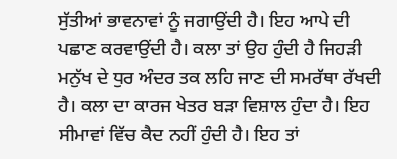ਸੁੱਤੀਆਂ ਭਾਵਨਾਵਾਂ ਨੂੰ ਜਗਾਉਂਦੀ ਹੈ। ਇਹ ਆਪੇ ਦੀ ਪਛਾਣ ਕਰਵਾਉਂਦੀ ਹੈ। ਕਲਾ ਤਾਂ ਉਹ ਹੁੰਦੀ ਹੈ ਜਿਹੜੀ ਮਨੁੱਖ ਦੇ ਧੁਰ ਅੰਦਰ ਤਕ ਲਹਿ ਜਾਣ ਦੀ ਸਮਰੱਥਾ ਰੱਖਦੀ ਹੈ। ਕਲਾ ਦਾ ਕਾਰਜ ਖੇਤਰ ਬੜਾ ਵਿਸ਼ਾਲ ਹੁੰਦਾ ਹੈ। ਇਹ ਸੀਮਾਵਾਂ ਵਿੱਚ ਕੈਦ ਨਹੀਂ ਹੁੰਦੀ ਹੈ। ਇਹ ਤਾਂ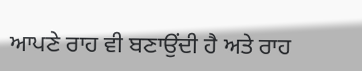ਆਪਣੇ ਰਾਹ ਵੀ ਬਣਾਉਂਦੀ ਹੈ ਅਤੇ ਰਾਹ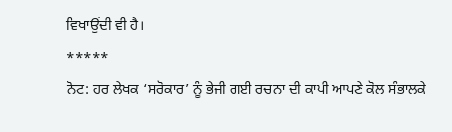ਵਿਖਾਉਂਦੀ ਵੀ ਹੈ।
*****
ਨੋਟ: ਹਰ ਲੇਖਕ ‘ਸਰੋਕਾਰ’ ਨੂੰ ਭੇਜੀ ਗਈ ਰਚਨਾ ਦੀ ਕਾਪੀ ਆਪਣੇ ਕੋਲ ਸੰਭਾਲਕੇ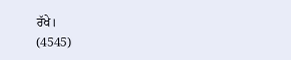ਰੱਖੇ।
(4545)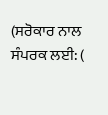(ਸਰੋਕਾਰ ਨਾਲ ਸੰਪਰਕ ਲਈ: (